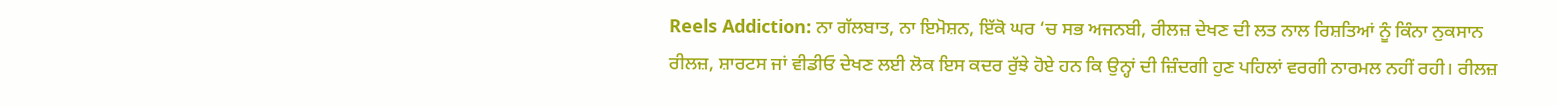Reels Addiction: ਨਾ ਗੱਲਬਾਤ, ਨਾ ਇਮੋਸ਼ਨ, ਇੱਕੋ ਘਰ ‘ਚ ਸਭ ਅਜਨਬੀ, ਰੀਲਜ਼ ਦੇਖਣ ਦੀ ਲਤ ਨਾਲ ਰਿਸ਼ਤਿਆਂ ਨੂੰ ਕਿੰਨਾ ਨੁਕਸਾਨ
ਰੀਲਜ਼, ਸ਼ਾਰਟਸ ਜਾਂ ਵੀਡੀਓ ਦੇਖਣ ਲਈ ਲੋਕ ਇਸ ਕਦਰ ਰੁੱਝੇ ਹੋਏ ਹਨ ਕਿ ਉਨ੍ਹਾਂ ਦੀ ਜ਼ਿੰਦਗੀ ਹੁਣ ਪਹਿਲਾਂ ਵਰਗੀ ਨਾਰਮਲ ਨਹੀਂ ਰਹੀ। ਰੀਲਜ਼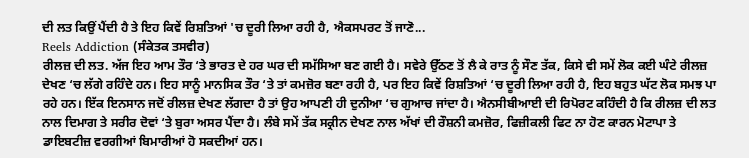ਦੀ ਲਤ ਕਿਉਂ ਪੈਂਦੀ ਹੈ ਤੇ ਇਹ ਕਿਵੇਂ ਰਿਸ਼ਤਿਆਂ 'ਚ ਦੂਰੀ ਲਿਆ ਰਹੀ ਹੈ, ਐਕਸਪਰਟ ਤੋਂ ਜਾਣੋ...
Reels Addiction (ਸੰਕੇਤਕ ਤਸਵੀਰ)
ਰੀਲਜ਼ ਦੀ ਲਤ. ਅੱਜ ਇਹ ਆਮ ਤੌਰ ‘ਤੇ ਭਾਰਤ ਦੇ ਹਰ ਘਰ ਦੀ ਸਮੱਸਿਆ ਬਣ ਗਈ ਹੈ। ਸਵੇਰੇ ਉੱਠਣ ਤੋਂ ਲੈ ਕੇ ਰਾਤ ਨੂੰ ਸੌਣ ਤੱਕ, ਕਿਸੇ ਵੀ ਸਮੇਂ ਲੋਕ ਕਈ ਘੰਟੇ ਰੀਲਜ਼ ਦੇਖਣ ‘ਚ ਲੱਗੇ ਰਹਿੰਦੇ ਹਨ। ਇਹ ਸਾਨੂੰ ਮਾਨਸਿਕ ਤੌਰ ‘ਤੇ ਤਾਂ ਕਮਜ਼ੋਰ ਬਣਾ ਰਹੀ ਹੈ, ਪਰ ਇਹ ਕਿਵੇਂ ਰਿਸ਼ਤਿਆਂ ‘ਚ ਦੂਰੀ ਲਿਆ ਰਹੀ ਹੈ, ਇਹ ਬਹੁਤ ਘੱਟ ਲੋਕ ਸਮਝ ਪਾ ਰਹੇ ਹਨ। ਇੱਕ ਇਨਸਾਨ ਜਦੋਂ ਰੀਲਜ਼ ਦੇਖਣ ਲੱਗਦਾ ਹੈ ਤਾਂ ਉਹ ਆਪਣੀ ਹੀ ਦੁਨੀਆ ‘ਚ ਗੁਆਚ ਜਾਂਦਾ ਹੈ। ਐਨਸੀਬੀਆਈ ਦੀ ਰਿਪੋਰਟ ਕਹਿੰਦੀ ਹੈ ਕਿ ਰੀਲਜ਼ ਦੀ ਲਤ ਨਾਲ ਦਿਮਾਗ ਤੇ ਸਰੀਰ ਦੋਵਾਂ ‘ਤੇ ਬੁਰਾ ਅਸਰ ਪੈਂਦਾ ਹੈ। ਲੰਬੇ ਸਮੇਂ ਤੱਕ ਸਕ੍ਰੀਨ ਦੇਖਣ ਨਾਲ ਅੱਖਾਂ ਦੀ ਰੌਸ਼ਨੀ ਕਮਜ਼ੋਰ, ਫਿਜ਼ੀਕਲੀ ਫਿਟ ਨਾ ਹੋਣ ਕਾਰਨ ਮੋਟਾਪਾ ਤੇ ਡਾਇਬਟੀਜ਼ ਵਰਗੀਆਂ ਬਿਮਾਰੀਆਂ ਹੋ ਸਕਦੀਆਂ ਹਨ।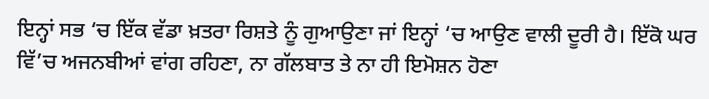ਇਨ੍ਹਾਂ ਸਭ ‘ਚ ਇੱਕ ਵੱਡਾ ਖ਼ਤਰਾ ਰਿਸ਼ਤੇ ਨੂੰ ਗੁਆਉਣਾ ਜਾਂ ਇਨ੍ਹਾਂ ‘ਚ ਆਉਣ ਵਾਲੀ ਦੂਰੀ ਹੈ। ਇੱਕੋ ਘਰ ਵਿੱ’ਚ ਅਜਨਬੀਆਂ ਵਾਂਗ ਰਹਿਣਾ, ਨਾ ਗੱਲਬਾਤ ਤੇ ਨਾ ਹੀ ਇਮੋਸ਼ਨ ਹੋਣਾ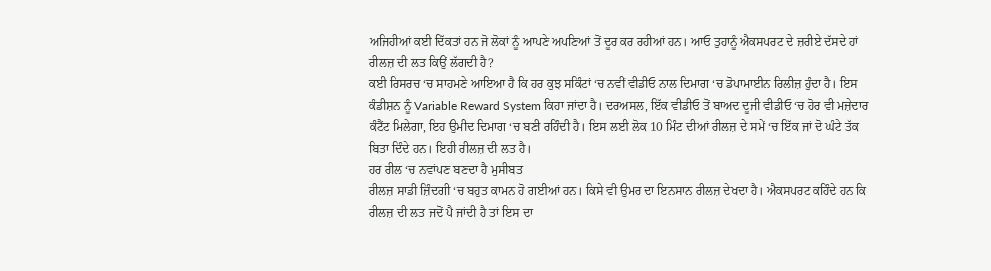ਅਜਿਹੀਆਂ ਕਈ ਦਿੱਕਤਾਂ ਹਨ ਜੋ ਲੋਕਾਂ ਨੂੰ ਆਪਣੇ ਅਪਣਿਆਂ ਤੋਂ ਦੂਰ ਕਰ ਰਹੀਆਂ ਹਨ। ਆਓ ਤੁਹਾਨੂੰ ਐਕਸਪਰਟ ਦੇ ਜ਼ਰੀਏ ਦੱਸਦੇ ਹਾਂ
ਰੀਲਜ਼ ਦੀ ਲਤ ਕਿਉਂ ਲੱਗਦੀ ਹੈ?
ਕਈ ਰਿਸਰਚ ‘ਚ ਸਾਹਮਣੇ ਆਇਆ ਹੈ ਕਿ ਹਰ ਕੁਝ ਸਕਿੰਟਾਂ ‘ਚ ਨਵੀਂ ਵੀਡੀਓ ਨਾਲ ਦਿਮਾਗ ‘ਚ ਡੋਪਾਮਾਈਨ ਰਿਲੀਜ਼ ਹੁੰਦਾ ਹੈ। ਇਸ ਕੰਡੀਸ਼ਨ ਨੂੰ Variable Reward System ਕਿਹਾ ਜਾਂਦਾ ਹੈ। ਦਰਅਸਲ, ਇੱਕ ਵੀਡੀਓ ਤੋਂ ਬਾਅਦ ਦੂਜੀ ਵੀਡੀਓ ‘ਚ ਹੋਰ ਵੀ ਮਜ਼ੇਦਾਰ ਕੰਟੈਂਟ ਮਿਲੇਗਾ, ਇਹ ਉਮੀਦ ਦਿਮਾਗ ‘ਚ ਬਣੀ ਰਹਿੰਦੀ ਹੈ। ਇਸ ਲਈ ਲੋਕ 10 ਮਿੰਟ ਦੀਆਂ ਰੀਲਜ਼ ਦੇ ਸਮੇਂ ‘ਚ ਇੱਕ ਜਾਂ ਦੋ ਘੰਟੇ ਤੱਕ ਬਿਤਾ ਦਿੰਦੇ ਹਨ। ਇਹੀ ਰੀਲਜ਼ ਦੀ ਲਤ ਹੈ।
ਹਰ ਰੀਲ ‘ਚ ਨਵਾਂਪਣ ਬਣਦਾ ਹੈ ਮੁਸੀਬਤ
ਰੀਲਜ਼ ਸਾਡੀ ਜ਼ਿੰਦਗੀ ‘ਚ ਬਹੁਤ ਕਾਮਨ ਹੋ ਗਈਆਂ ਹਨ। ਕਿਸੇ ਵੀ ਉਮਰ ਦਾ ਇਨਸਾਨ ਰੀਲਜ਼ ਦੇਖਦਾ ਹੈ। ਐਕਸਪਰਟ ਕਹਿੰਦੇ ਹਨ ਕਿ ਰੀਲਜ਼ ਦੀ ਲਤ ਜਦੋਂ ਪੈ ਜਾਂਦੀ ਹੈ ਤਾਂ ਇਸ ਦਾ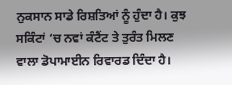ਨੁਕਸਾਨ ਸਾਡੇ ਰਿਸ਼ਤਿਆਂ ਨੂੰ ਹੁੰਦਾ ਹੈ। ਕੁਝ ਸਕਿੰਟਾਂ ‘ਚ ਨਵਾਂ ਕੰਟੈਂਟ ਤੇ ਤੁਰੰਤ ਮਿਲਣ ਵਾਲਾ ਡੋਪਾਮਾਈਨ ਰਿਵਾਰਡ ਦਿੰਦਾ ਹੈ।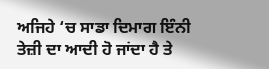ਅਜਿਹੇ ‘ਚ ਸਾਡਾ ਦਿਮਾਗ ਇੰਨੀ ਤੇਜ਼ੀ ਦਾ ਆਦੀ ਹੋ ਜਾਂਦਾ ਹੈ ਤੇ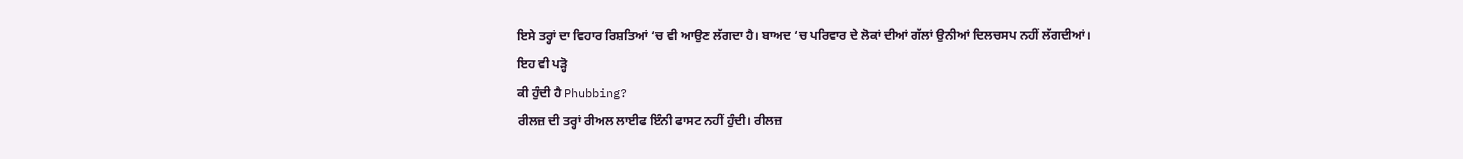ਇਸੇ ਤਰ੍ਹਾਂ ਦਾ ਵਿਹਾਰ ਰਿਸ਼ਤਿਆਂ ‘ਚ ਵੀ ਆਉਣ ਲੱਗਦਾ ਹੈ। ਬਾਅਦ ‘ਚ ਪਰਿਵਾਰ ਦੇ ਲੋਕਾਂ ਦੀਆਂ ਗੱਲਾਂ ਉਨੀਆਂ ਦਿਲਚਸਪ ਨਹੀਂ ਲੱਗਦੀਆਂ।
ਇਹ ਵੀ ਪੜ੍ਹੋ
ਕੀ ਹੁੰਦੀ ਹੈ Phubbing?
ਰੀਲਜ਼ ਦੀ ਤਰ੍ਹਾਂ ਰੀਅਲ ਲਾਈਫ ਇੰਨੀ ਫਾਸਟ ਨਹੀਂ ਹੁੰਦੀ। ਰੀਲਜ਼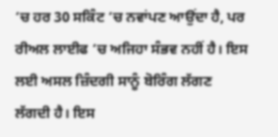‘ਚ ਹਰ 30 ਸਕਿੰਟ ‘ਚ ਨਵਾਂਪਣ ਆਉਂਦਾ ਹੈ, ਪਰ ਰੀਅਲ ਲਾਈਫ ‘ਚ ਅਜਿਹਾ ਸੰਭਵ ਨਹੀਂ ਹੈ। ਇਸ ਲਈ ਅਸਲ ਜ਼ਿੰਦਗੀ ਸਾਨੂੰ ਬੋਰਿੰਗ ਲੱਗਣ ਲੱਗਦੀ ਹੈ। ਇਸ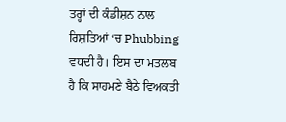ਤਰ੍ਹਾਂ ਦੀ ਕੰਡੀਸ਼ਨ ਨਾਲ ਰਿਸ਼ਤਿਆਂ ‘ਚ Phubbing ਵਧਦੀ ਹੈ। ਇਸ ਦਾ ਮਤਲਬ ਹੈ ਕਿ ਸਾਹਮਣੇ ਬੈਠੇ ਵਿਅਕਤੀ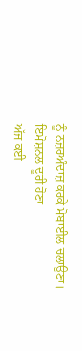ਨੂੰ ਨਜ਼ਰਅੰਦਾਜ਼ ਕਰਕੇ ਮੋਬਾਈਲ ਚਲਾਉਣਾ।
ਇਮੋਸ਼ਨਲ ਦੂਰੀ ਹੋਣਾ
ਅੱਜ ਕਈ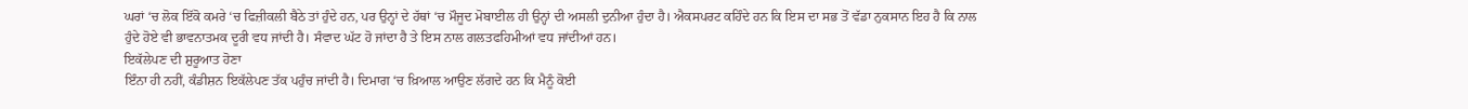ਘਰਾਂ ‘ਚ ਲੋਕ ਇੱਕੋ ਕਮਰੇ ‘ਚ ਫਿਜ਼ੀਕਲੀ ਬੈਠੇ ਤਾਂ ਹੁੰਦੇ ਹਨ, ਪਰ ਉਨ੍ਹਾਂ ਦੇ ਹੱਥਾਂ ‘ਚ ਮੌਜੂਦ ਮੋਬਾਈਲ ਹੀ ਉਨ੍ਹਾਂ ਦੀ ਅਸਲੀ ਦੁਨੀਆ ਹੁੰਦਾ ਹੈ। ਐਕਸਪਰਟ ਕਹਿੰਦੇ ਹਨ ਕਿ ਇਸ ਦਾ ਸਭ ਤੋਂ ਵੱਡਾ ਨੁਕਸਾਨ ਇਹ ਹੈ ਕਿ ਨਾਲ ਹੁੰਦੇ ਹੋਏ ਵੀ ਭਾਵਨਾਤਮਕ ਦੂਰੀ ਵਧ ਜਾਂਦੀ ਹੈ। ਸੰਵਾਦ ਘੱਟ ਹੋ ਜਾਂਦਾ ਹੈ ਤੇ ਇਸ ਨਾਲ ਗਲਤਫਹਿਮੀਆਂ ਵਧ ਜਾਂਦੀਆਂ ਹਨ।
ਇਕੱਲੇਪਣ ਦੀ ਸ਼ੁਰੂਆਤ ਹੋਣਾ
ਇੰਨਾ ਹੀ ਨਹੀਂ, ਕੰਡੀਸ਼ਨ ਇਕੱਲੇਪਣ ਤੱਕ ਪਹੁੰਚ ਜਾਂਦੀ ਹੈ। ਦਿਮਾਗ ‘ਚ ਖ਼ਿਆਲ ਆਉਣ ਲੱਗਦੇ ਹਨ ਕਿ ਮੈਨੂੰ ਕੋਈ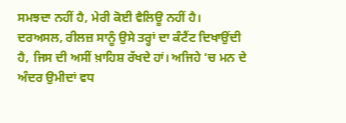ਸਮਝਦਾ ਨਹੀਂ ਹੈ, ਮੇਰੀ ਕੋਈ ਵੈਲਿਊ ਨਹੀਂ ਹੈ। ਦਰਅਸਲ, ਰੀਲਜ਼ ਸਾਨੂੰ ਉਸੇ ਤਰ੍ਹਾਂ ਦਾ ਕੰਟੈਂਟ ਦਿਖਾਉਂਦੀ ਹੈ, ਜਿਸ ਦੀ ਅਸੀਂ ਖ਼ਾਹਿਸ਼ ਰੱਖਦੇ ਹਾਂ। ਅਜਿਹੇ ‘ਚ ਮਨ ਦੇ ਅੰਦਰ ਉਮੀਦਾਂ ਵਧ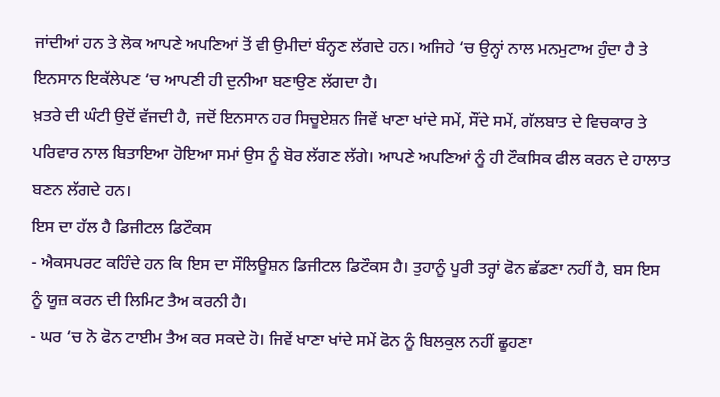ਜਾਂਦੀਆਂ ਹਨ ਤੇ ਲੋਕ ਆਪਣੇ ਅਪਣਿਆਂ ਤੋਂ ਵੀ ਉਮੀਦਾਂ ਬੰਨ੍ਹਣ ਲੱਗਦੇ ਹਨ। ਅਜਿਹੇ ‘ਚ ਉਨ੍ਹਾਂ ਨਾਲ ਮਨਮੁਟਾਅ ਹੁੰਦਾ ਹੈ ਤੇ ਇਨਸਾਨ ਇਕੱਲੇਪਣ ‘ਚ ਆਪਣੀ ਹੀ ਦੁਨੀਆ ਬਣਾਉਣ ਲੱਗਦਾ ਹੈ।
ਖ਼ਤਰੇ ਦੀ ਘੰਟੀ ਉਦੋਂ ਵੱਜਦੀ ਹੈ, ਜਦੋਂ ਇਨਸਾਨ ਹਰ ਸਿਚੂਏਸ਼ਨ ਜਿਵੇਂ ਖਾਣਾ ਖਾਂਦੇ ਸਮੇਂ, ਸੌਂਦੇ ਸਮੇਂ, ਗੱਲਬਾਤ ਦੇ ਵਿਚਕਾਰ ਤੇ ਪਰਿਵਾਰ ਨਾਲ ਬਿਤਾਇਆ ਹੋਇਆ ਸਮਾਂ ਉਸ ਨੂੰ ਬੋਰ ਲੱਗਣ ਲੱਗੇ। ਆਪਣੇ ਅਪਣਿਆਂ ਨੂੰ ਹੀ ਟੌਕਸਿਕ ਫੀਲ ਕਰਨ ਦੇ ਹਾਲਾਤ ਬਣਨ ਲੱਗਦੇ ਹਨ।
ਇਸ ਦਾ ਹੱਲ ਹੈ ਡਿਜੀਟਲ ਡਿਟੌਕਸ
- ਐਕਸਪਰਟ ਕਹਿੰਦੇ ਹਨ ਕਿ ਇਸ ਦਾ ਸੌਲਿਊਸ਼ਨ ਡਿਜੀਟਲ ਡਿਟੌਕਸ ਹੈ। ਤੁਹਾਨੂੰ ਪੂਰੀ ਤਰ੍ਹਾਂ ਫੋਨ ਛੱਡਣਾ ਨਹੀਂ ਹੈ, ਬਸ ਇਸ ਨੂੰ ਯੂਜ਼ ਕਰਨ ਦੀ ਲਿਮਿਟ ਤੈਅ ਕਰਨੀ ਹੈ।
- ਘਰ ‘ਚ ਨੋ ਫੋਨ ਟਾਈਮ ਤੈਅ ਕਰ ਸਕਦੇ ਹੋ। ਜਿਵੇਂ ਖਾਣਾ ਖਾਂਦੇ ਸਮੇਂ ਫੋਨ ਨੂੰ ਬਿਲਕੁਲ ਨਹੀਂ ਛੂਹਣਾ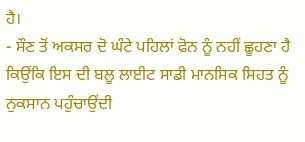ਹੈ।
- ਸੌਣ ਤੋਂ ਅਕਸਰ ਦੋ ਘੰਟੇ ਪਹਿਲਾਂ ਫੋਨ ਨੂੰ ਨਹੀਂ ਛੂਹਣਾ ਹੈ ਕਿਉਂਕਿ ਇਸ ਦੀ ਬਲੂ ਲਾਈਟ ਸਾਡੀ ਮਾਨਸਿਕ ਸਿਹਤ ਨੂੰ ਨੁਕਸਾਨ ਪਹੁੰਚਾਉਂਦੀ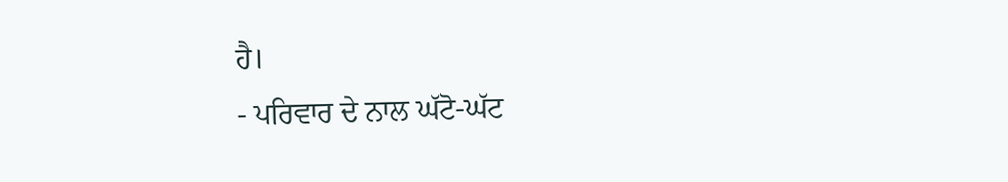ਹੈ।
- ਪਰਿਵਾਰ ਦੇ ਨਾਲ ਘੱਟੋ-ਘੱਟ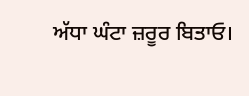ਅੱਧਾ ਘੰਟਾ ਜ਼ਰੂਰ ਬਿਤਾਓ।